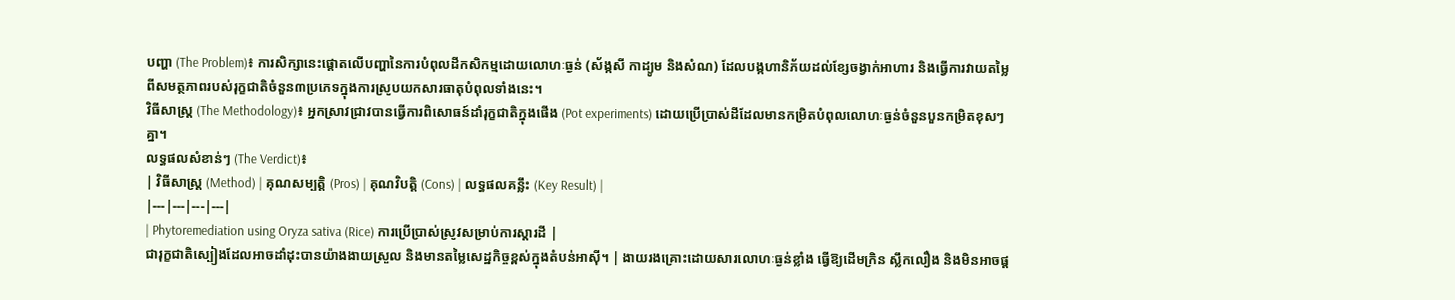បញ្ហា (The Problem)៖ ការសិក្សានេះផ្តោតលើបញ្ហានៃការបំពុលដីកសិកម្មដោយលោហៈធ្ងន់ (ស័ង្កសី កាដ្យូម និងសំណ) ដែលបង្កហានិភ័យដល់ខ្សែចង្វាក់អាហារ និងធ្វើការវាយតម្លៃពីសមត្ថភាពរបស់រុក្ខជាតិចំនួន៣ប្រភេទក្នុងការស្រូបយកសារធាតុបំពុលទាំងនេះ។
វិធីសាស្ត្រ (The Methodology)៖ អ្នកស្រាវជ្រាវបានធ្វើការពិសោធន៍ដាំរុក្ខជាតិក្នុងផើង (Pot experiments) ដោយប្រើប្រាស់ដីដែលមានកម្រិតបំពុលលោហៈធ្ងន់ចំនួនបួនកម្រិតខុសៗគ្នា។
លទ្ធផលសំខាន់ៗ (The Verdict)៖
| វិធីសាស្ត្រ (Method) | គុណសម្បត្តិ (Pros) | គុណវិបត្តិ (Cons) | លទ្ធផលគន្លឹះ (Key Result) |
|---|---|---|---|
| Phytoremediation using Oryza sativa (Rice) ការប្រើប្រាស់ស្រូវសម្រាប់ការស្តារដី |
ជារុក្ខជាតិស្បៀងដែលអាចដាំដុះបានយ៉ាងងាយស្រួល និងមានតម្លៃសេដ្ឋកិច្ចខ្ពស់ក្នុងតំបន់អាស៊ី។ | ងាយរងគ្រោះដោយសារលោហៈធ្ងន់ខ្លាំង ធ្វើឱ្យដើមក្រិន ស្លឹកលឿង និងមិនអាចផ្ត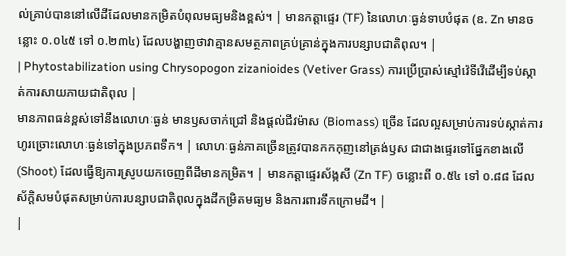ល់គ្រាប់បាននៅលើដីដែលមានកម្រិតបំពុលមធ្យមនិងខ្ពស់។ | មានកត្តាផ្ទេរ (TF) នៃលោហៈធ្ងន់ទាបបំផុត (ឧ. Zn មានចន្លោះ ០.០៤៥ ទៅ ០.២៣៤) ដែលបង្ហាញថាវាគ្មានសមត្ថភាពគ្រប់គ្រាន់ក្នុងការបន្សាបជាតិពុល។ |
| Phytostabilization using Chrysopogon zizanioides (Vetiver Grass) ការប្រើប្រាស់ស្មៅវ៉េទីវើដើម្បីទប់ស្កាត់ការសាយភាយជាតិពុល |
មានភាពធន់ខ្ពស់ទៅនឹងលោហៈធ្ងន់ មានឫសចាក់ជ្រៅ និងផ្តល់ជីវម៉ាស (Biomass) ច្រើន ដែលល្អសម្រាប់ការទប់ស្កាត់ការហូរច្រោះលោហៈធ្ងន់ទៅក្នុងប្រភពទឹក។ | លោហៈធ្ងន់ភាគច្រើនត្រូវបានកកកុញនៅត្រង់ឫស ជាជាងផ្ទេរទៅផ្នែកខាងលើ (Shoot) ដែលធ្វើឱ្យការស្រូបយកចេញពីដីមានកម្រិត។ | មានកត្តាផ្ទេរស័ង្កសី (Zn TF) ចន្លោះពី ០.៥៤ ទៅ ០.៨៨ ដែលស័ក្តិសមបំផុតសម្រាប់ការបន្សាបជាតិពុលក្នុងដីកម្រិតមធ្យម និងការពារទឹកក្រោមដី។ |
|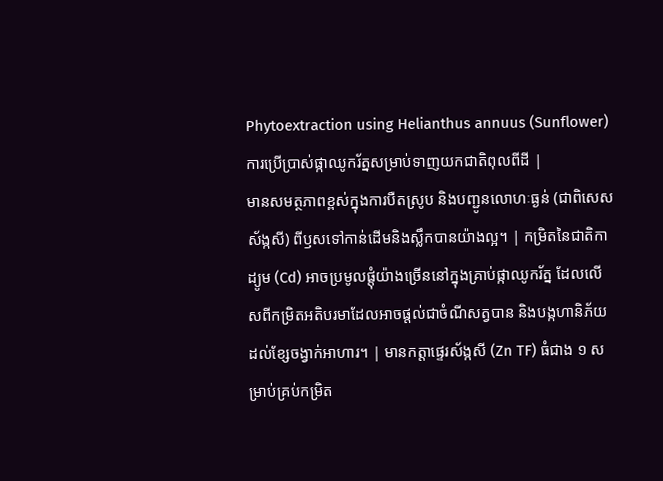Phytoextraction using Helianthus annuus (Sunflower) ការប្រើប្រាស់ផ្កាឈូករ័ត្នសម្រាប់ទាញយកជាតិពុលពីដី |
មានសមត្ថភាពខ្ពស់ក្នុងការបឺតស្រូប និងបញ្ជូនលោហៈធ្ងន់ (ជាពិសេសស័ង្កសី) ពីឫសទៅកាន់ដើមនិងស្លឹកបានយ៉ាងល្អ។ | កម្រិតនៃជាតិកាដ្យូម (Cd) អាចប្រមូលផ្តុំយ៉ាងច្រើននៅក្នុងគ្រាប់ផ្កាឈូករ័ត្ន ដែលលើសពីកម្រិតអតិបរមាដែលអាចផ្តល់ជាចំណីសត្វបាន និងបង្កហានិភ័យដល់ខ្សែចង្វាក់អាហារ។ | មានកត្តាផ្ទេរស័ង្កសី (Zn TF) ធំជាង ១ សម្រាប់គ្រប់កម្រិត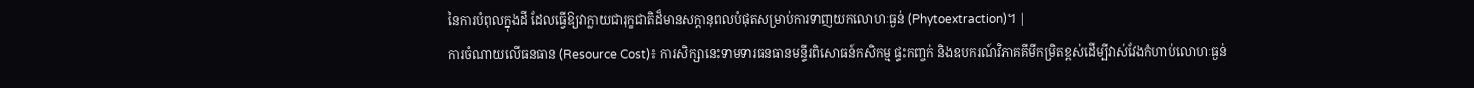នៃការបំពុលក្នុងដី ដែលធ្វើឱ្យវាក្លាយជារុក្ខជាតិដ៏មានសក្តានុពលបំផុតសម្រាប់ការទាញយកលោហៈធ្ងន់ (Phytoextraction)។ |
ការចំណាយលើធនធាន (Resource Cost)៖ ការសិក្សានេះទាមទារធនធានមន្ទីរពិសោធន៍កសិកម្ម ផ្ទះកញ្ចក់ និងឧបករណ៍វិភាគគីមីកម្រិតខ្ពស់ដើម្បីវាស់វែងកំហាប់លោហៈធ្ងន់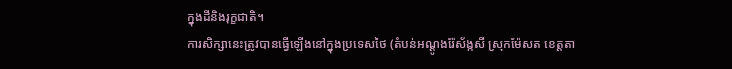ក្នុងដីនិងរុក្ខជាតិ។
ការសិក្សានេះត្រូវបានធ្វើឡើងនៅក្នុងប្រទេសថៃ (តំបន់អណ្តូងរ៉ែស័ង្កសី ស្រុកម៉ែសត ខេត្តតា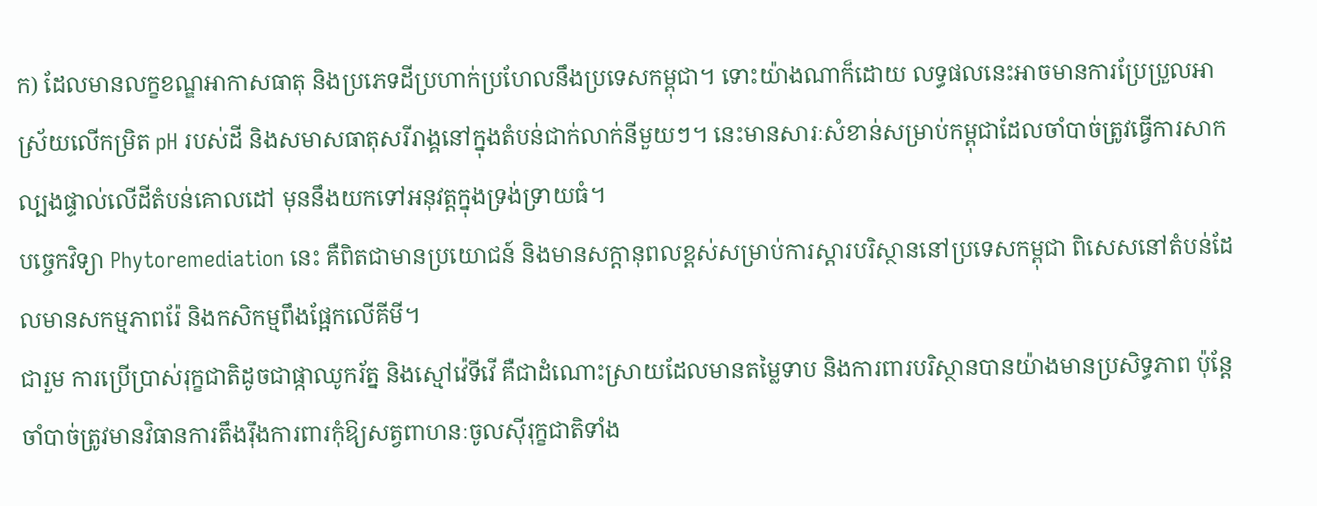ក) ដែលមានលក្ខខណ្ឌអាកាសធាតុ និងប្រភេទដីប្រហាក់ប្រហែលនឹងប្រទេសកម្ពុជា។ ទោះយ៉ាងណាក៏ដោយ លទ្ធផលនេះអាចមានការប្រែប្រួលអាស្រ័យលើកម្រិត pH របស់ដី និងសមាសធាតុសរីរាង្គនៅក្នុងតំបន់ជាក់លាក់នីមួយៗ។ នេះមានសារៈសំខាន់សម្រាប់កម្ពុជាដែលចាំបាច់ត្រូវធ្វើការសាកល្បងផ្ទាល់លើដីតំបន់គោលដៅ មុននឹងយកទៅអនុវត្តក្នុងទ្រង់ទ្រាយធំ។
បច្ចេកវិទ្យា Phytoremediation នេះ គឺពិតជាមានប្រយោជន៍ និងមានសក្តានុពលខ្ពស់សម្រាប់ការស្តារបរិស្ថាននៅប្រទេសកម្ពុជា ពិសេសនៅតំបន់ដែលមានសកម្មភាពរ៉ែ និងកសិកម្មពឹងផ្អែកលើគីមី។
ជារួម ការប្រើប្រាស់រុក្ខជាតិដូចជាផ្កាឈូករ័ត្ន និងស្មៅវ៉េទីវើ គឺជាដំណោះស្រាយដែលមានតម្លៃទាប និងការពារបរិស្ថានបានយ៉ាងមានប្រសិទ្ធភាព ប៉ុន្តែចាំបាច់ត្រូវមានវិធានការតឹងរ៉ឹងការពារកុំឱ្យសត្វពាហនៈចូលស៊ីរុក្ខជាតិទាំង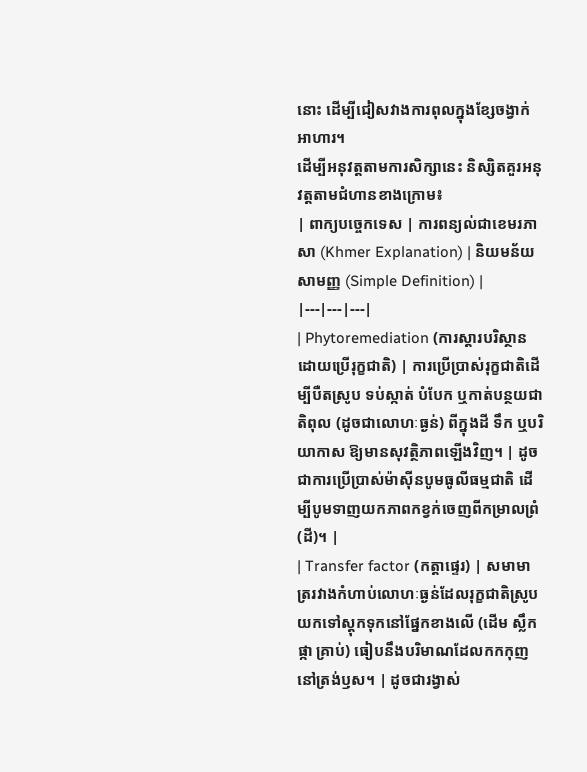នោះ ដើម្បីជៀសវាងការពុលក្នុងខ្សែចង្វាក់អាហារ។
ដើម្បីអនុវត្តតាមការសិក្សានេះ និស្សិតគួរអនុវត្តតាមជំហានខាងក្រោម៖
| ពាក្យបច្ចេកទេស | ការពន្យល់ជាខេមរភាសា (Khmer Explanation) | និយមន័យសាមញ្ញ (Simple Definition) |
|---|---|---|
| Phytoremediation (ការស្តារបរិស្ថានដោយប្រើរុក្ខជាតិ) | ការប្រើប្រាស់រុក្ខជាតិដើម្បីបឺតស្រូប ទប់ស្កាត់ បំបែក ឬកាត់បន្ថយជាតិពុល (ដូចជាលោហៈធ្ងន់) ពីក្នុងដី ទឹក ឬបរិយាកាស ឱ្យមានសុវត្ថិភាពឡើងវិញ។ | ដូចជាការប្រើប្រាស់ម៉ាស៊ីនបូមធូលីធម្មជាតិ ដើម្បីបូមទាញយកភាពកខ្វក់ចេញពីកម្រាលព្រំ (ដី)។ |
| Transfer factor (កត្តាផ្ទេរ) | សមាមាត្ររវាងកំហាប់លោហៈធ្ងន់ដែលរុក្ខជាតិស្រូបយកទៅស្តុកទុកនៅផ្នែកខាងលើ (ដើម ស្លឹក ផ្កា គ្រាប់) ធៀបនឹងបរិមាណដែលកកកុញនៅត្រង់ឫស។ | ដូចជារង្វាស់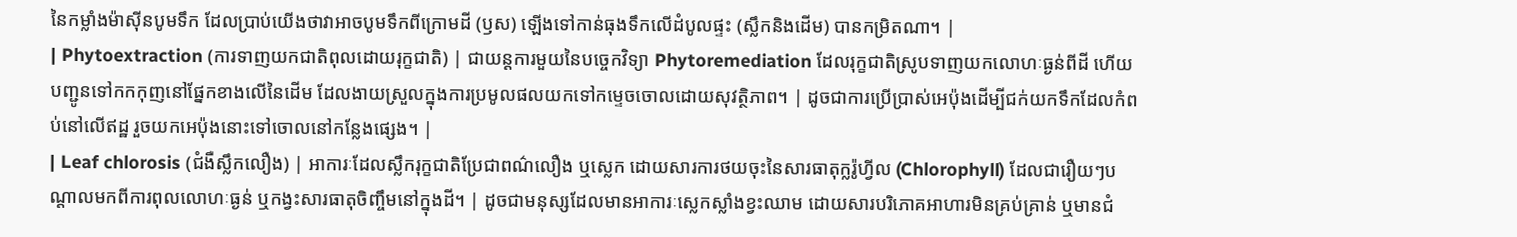នៃកម្លាំងម៉ាស៊ីនបូមទឹក ដែលប្រាប់យើងថាវាអាចបូមទឹកពីក្រោមដី (ឫស) ឡើងទៅកាន់ធុងទឹកលើដំបូលផ្ទះ (ស្លឹកនិងដើម) បានកម្រិតណា។ |
| Phytoextraction (ការទាញយកជាតិពុលដោយរុក្ខជាតិ) | ជាយន្តការមួយនៃបច្ចេកវិទ្យា Phytoremediation ដែលរុក្ខជាតិស្រូបទាញយកលោហៈធ្ងន់ពីដី ហើយបញ្ជូនទៅកកកុញនៅផ្នែកខាងលើនៃដើម ដែលងាយស្រួលក្នុងការប្រមូលផលយកទៅកម្ទេចចោលដោយសុវត្ថិភាព។ | ដូចជាការប្រើប្រាស់អេប៉ុងដើម្បីជក់យកទឹកដែលកំពប់នៅលើឥដ្ឋ រួចយកអេប៉ុងនោះទៅចោលនៅកន្លែងផ្សេង។ |
| Leaf chlorosis (ជំងឺស្លឹកលឿង) | អាការៈដែលស្លឹករុក្ខជាតិប្រែជាពណ៌លឿង ឬស្លេក ដោយសារការថយចុះនៃសារធាតុក្លរ៉ូហ្វីល (Chlorophyll) ដែលជារឿយៗបណ្តាលមកពីការពុលលោហៈធ្ងន់ ឬកង្វះសារធាតុចិញ្ចឹមនៅក្នុងដី។ | ដូចជាមនុស្សដែលមានអាការៈស្លេកស្លាំងខ្វះឈាម ដោយសារបរិភោគអាហារមិនគ្រប់គ្រាន់ ឬមានជំ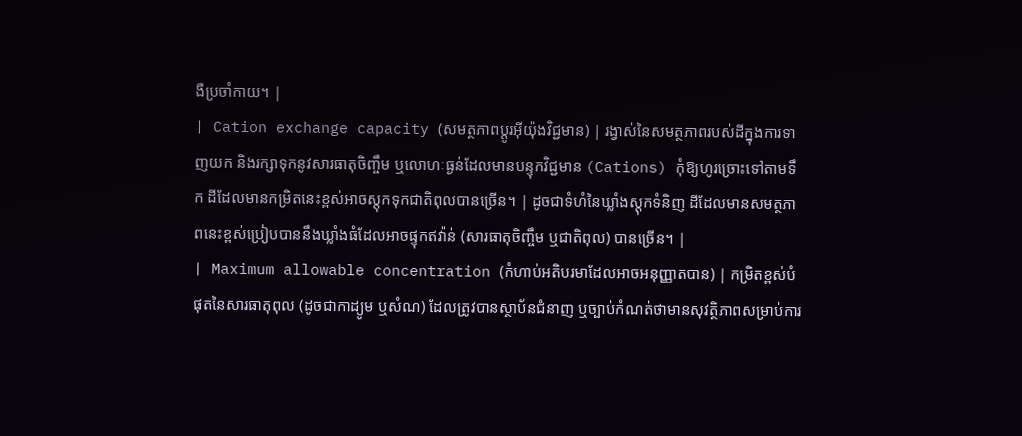ងឺប្រចាំកាយ។ |
| Cation exchange capacity (សមត្ថភាពប្តូរអ៊ីយ៉ុងវិជ្ជមាន) | រង្វាស់នៃសមត្ថភាពរបស់ដីក្នុងការទាញយក និងរក្សាទុកនូវសារធាតុចិញ្ចឹម ឬលោហៈធ្ងន់ដែលមានបន្ទុកវិជ្ជមាន (Cations) កុំឱ្យហូរច្រោះទៅតាមទឹក ដីដែលមានកម្រិតនេះខ្ពស់អាចស្តុកទុកជាតិពុលបានច្រើន។ | ដូចជាទំហំនៃឃ្លាំងស្តុកទំនិញ ដីដែលមានសមត្ថភាពនេះខ្ពស់ប្រៀបបាននឹងឃ្លាំងធំដែលអាចផ្ទុកឥវ៉ាន់ (សារធាតុចិញ្ចឹម ឬជាតិពុល) បានច្រើន។ |
| Maximum allowable concentration (កំហាប់អតិបរមាដែលអាចអនុញ្ញាតបាន) | កម្រិតខ្ពស់បំផុតនៃសារធាតុពុល (ដូចជាកាដ្យូម ឬសំណ) ដែលត្រូវបានស្ថាប័នជំនាញ ឬច្បាប់កំណត់ថាមានសុវត្ថិភាពសម្រាប់ការ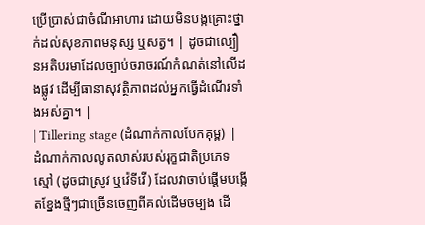ប្រើប្រាស់ជាចំណីអាហារ ដោយមិនបង្កគ្រោះថ្នាក់ដល់សុខភាពមនុស្ស ឬសត្វ។ | ដូចជាល្បឿនអតិបរមាដែលច្បាប់ចរាចរណ៍កំណត់នៅលើដងផ្លូវ ដើម្បីធានាសុវត្ថិភាពដល់អ្នកធ្វើដំណើរទាំងអស់គ្នា។ |
| Tillering stage (ដំណាក់កាលបែកគុម្ព) | ដំណាក់កាលលូតលាស់របស់រុក្ខជាតិប្រភេទស្មៅ (ដូចជាស្រូវ ឬវ៉េទីវើ) ដែលវាចាប់ផ្តើមបង្កើតខ្នែងថ្មីៗជាច្រើនចេញពីគល់ដើមចម្បង ដើ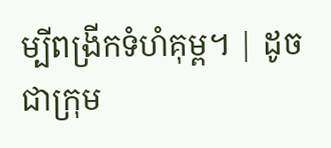ម្បីពង្រីកទំហំគុម្ព។ | ដូចជាក្រុម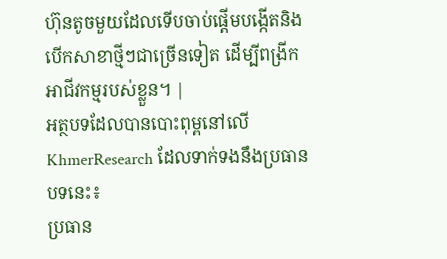ហ៊ុនតូចមួយដែលទើបចាប់ផ្តើមបង្កើតនិងបើកសាខាថ្មីៗជាច្រើនទៀត ដើម្បីពង្រីកអាជីវកម្មរបស់ខ្លួន។ |
អត្ថបទដែលបានបោះពុម្ពនៅលើ KhmerResearch ដែលទាក់ទងនឹងប្រធានបទនេះ៖
ប្រធាន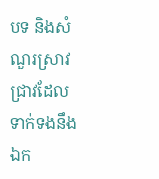បទ និងសំណួរស្រាវជ្រាវដែលទាក់ទងនឹងឯក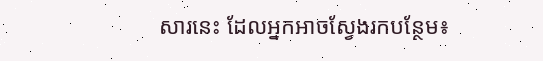សារនេះ ដែលអ្នកអាចស្វែងរកបន្ថែម៖